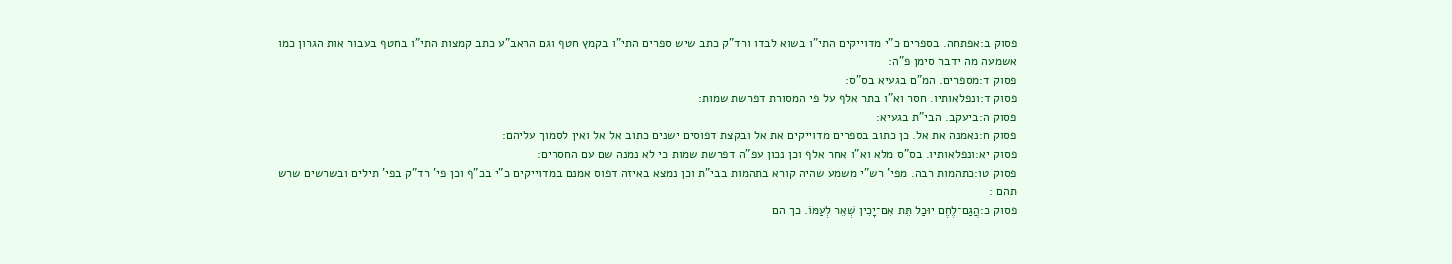פסוק ב:אפתחה. בספרים כ"י מדוייקים התי"ו בשוא לבדו ורד"ק כתב שיש ספרים התי"ו בקמץ חטף וגם הראב"ע כתב קמצות התי"ו בחטף בעבור אות הגרון כמו אשמעה מה ידבר סימן פ"ה:
פסוק ד:מספרים. המ"ם בגעיא בס"ס:
פסוק ד:ונפלאותיו. חסר וא"ו בתר אלף על פי המסורת דפרשת שמות:
פסוק ה:ביעקב. הבי"ת בגעיא:
פסוק ח:נאמנה את אל. כן כתוב בספרים מדוייקים את אל ובקצת דפוסים ישנים כתוב אל אל ואין לסמוך עליהם:
פסוק יא:ונפלאותיו. בס"ס מלא וא"ו אחר אלף וכן נכון עפ"ה דפרשת שמות כי לא נמנה שם עם החסרים:
פסוק טו:כתהמות רבה. מפי' רש"י משמע שהיה קורא בתהמות בבי"ת וכן נמצא באיזה דפוס אמנם במדוייקים כ"י בכ"ף וכן פי' רד"ק בפי' תילים ובשרשים שרש תהם :
פסוק כ:הֲגַם־לֶחֶם יוּכַל תֵּת אִם־יָכִין שְׁאֵר לְעַמּוֹ. כך הם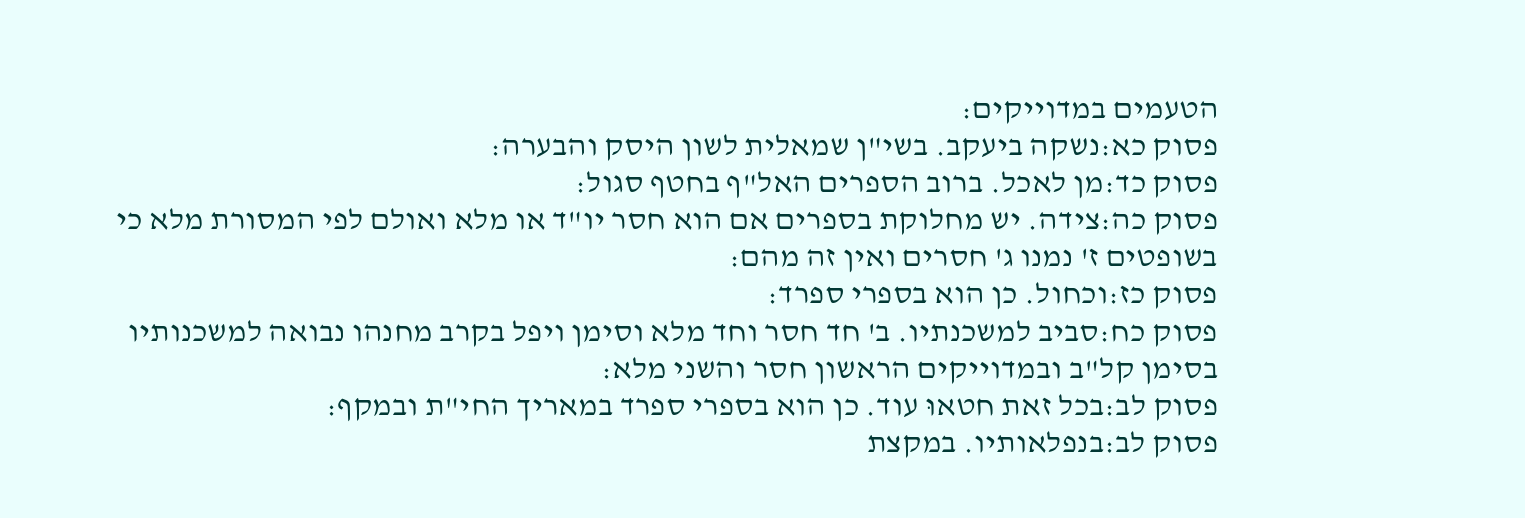הטעמים במדוייקים:
פסוק כא:נשקה ביעקב. בשי"ן שמאלית לשון היסק והבערה:
פסוק כד:מן לאכל. ברוב הספרים האל"ף בחטף סגול:
פסוק כה:צידה. יש מחלוקת בספרים אם הוא חסר יו"ד או מלא ואולם לפי המסורת מלא כי בשופטים ז' נמנו ג' חסרים ואין זה מהם:
פסוק כז:וכחול. כן הוא בספרי ספרד:
פסוק כח:סביב למשכנתיו. ב' חד חסר וחד מלא וסימן ויפל בקרב מחנהו נבואה למשכנותיו בסימן קל"ב ובמדוייקים הראשון חסר והשני מלא:
פסוק לב:בכל זאת חטאוּ עוד. כן הוא בספרי ספרד במאריך החי"ת ובמקף:
פסוק לב:בנפלאותיו. במקצת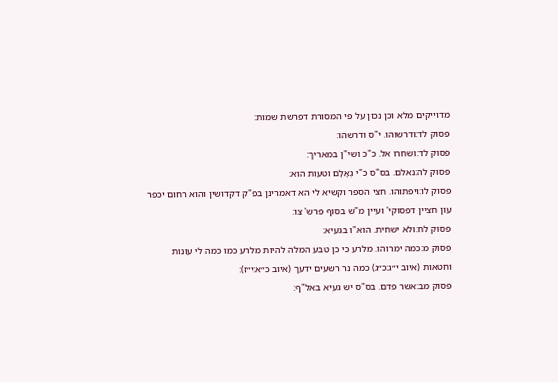מדוייקים מלא וכן נכון על פי המסורת דפרשת שמות:
פסוק לד:ודרשוהו. י"ס ודרשהו:
פסוק לד:ושחרו אל. כ"כ ושי"ן במאריך:
פסוק לה:נאלם. בס"ס כ"י גְאָלָם וטעות הוא:
פסוק לו:ויפתוהו. חצי הספר וקשיא לי הא דאמרינן בפ"ק דקדושין והוא רחום יכפר עון חציין דפסוקי' ועיין מ"ש בסוף פרש' צו:
פסוק לח:ולא ישחית. הוא"ו בגעיא:
פסוק מ:כמה ימרוהו. מלרע כי כן טבע המלה להיות מלרע כמו כמה לי עונות וחטאות (איוב י״ג:כ״ג) כמה נר רשעים ידעך (איוב כ״א:י״ז):
פסוק מב:אשר פדם. בס"ס יש געיא באל"ף: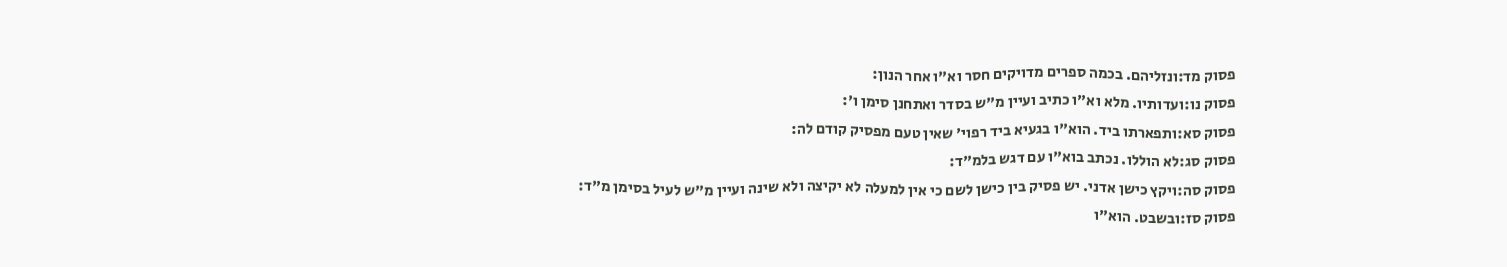פסוק מד:ונזליהם. בכמה ספרים מדויקים חסר וא"ו אחר הנון:
פסוק נו:ועדותיו. מלא וא"ו כתיב ועיין מ"ש בסדר ואתחנן סימן ו':
פסוק סא:ותפארתו ביד. הוא"ו בגעיא ביד רפוי' שאין טעם מפסיק קודם לה:
פסוק סג:לא הוללו. נכתב בוא"ו עם דגש בלמ"ד:
פסוק סה:ויקץ כישן אדני. יש פסיק בין כישן לשם כי אין למעלה לא יקיצה ולא שינה ועיין מ"ש לעיל בסימן מ"ד:
פסוק סז:ובשבט. הוא"ו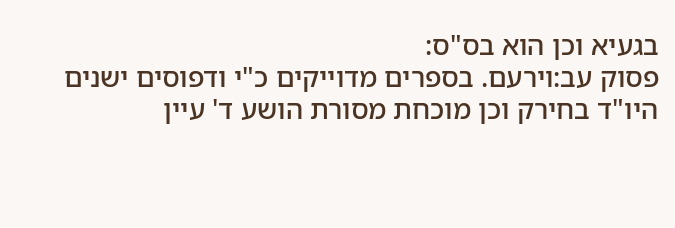בגעיא וכן הוא בס"ס:
פסוק עב:וירעם. בספרים מדוייקים כ"י ודפוסים ישנים היו"ד בחירק וכן מוכחת מסורת הושע ד' עיין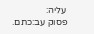עליה:
פסוק עב:כתם.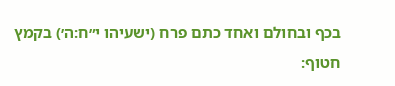בכף ובחולם ואחד כתם פרח (ישעיהו י״ח:ה׳) בקמץ חטוף: